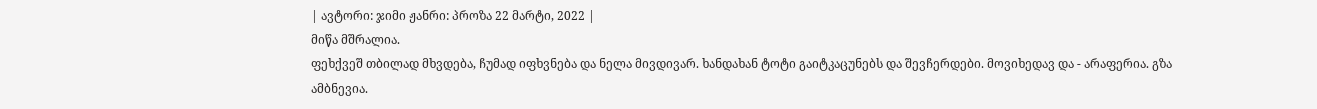| ავტორი: ჯიმი ჟანრი: პროზა 22 მარტი, 2022 |
მიწა მშრალია.
ფეხქვეშ თბილად მხვდება, ჩუმად იფხვნება და ნელა მივდივარ. ხანდახან ტოტი გაიტკაცუნებს და შევჩერდები. მოვიხედავ და - არაფერია. გზა ამბნევია.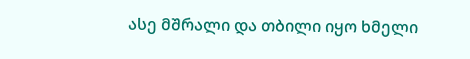ასე მშრალი და თბილი იყო ხმელი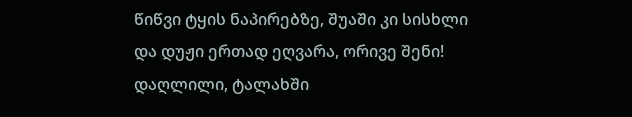წიწვი ტყის ნაპირებზე, შუაში კი სისხლი და დუჟი ერთად ეღვარა, ორივე შენი! დაღლილი, ტალახში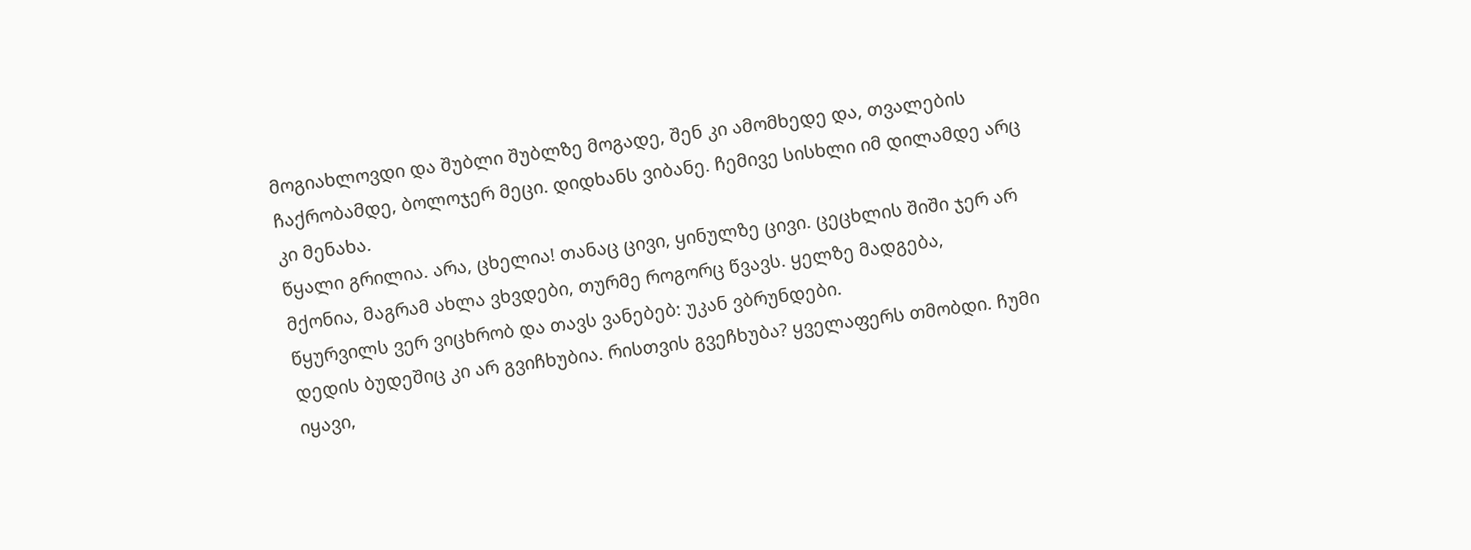მოგიახლოვდი და შუბლი შუბლზე მოგადე, შენ კი ამომხედე და, თვალების ჩაქრობამდე, ბოლოჯერ მეცი. დიდხანს ვიბანე. ჩემივე სისხლი იმ დილამდე არც კი მენახა.
წყალი გრილია. არა, ცხელია! თანაც ცივი, ყინულზე ცივი. ცეცხლის შიში ჯერ არ მქონია, მაგრამ ახლა ვხვდები, თურმე როგორც წვავს. ყელზე მადგება, წყურვილს ვერ ვიცხრობ და თავს ვანებებ: უკან ვბრუნდები.
დედის ბუდეშიც კი არ გვიჩხუბია. რისთვის გვეჩხუბა? ყველაფერს თმობდი. ჩუმი იყავი,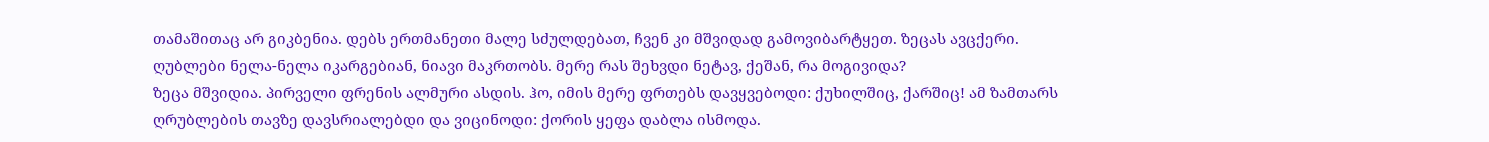თამაშითაც არ გიკბენია. დებს ერთმანეთი მალე სძულდებათ, ჩვენ კი მშვიდად გამოვიბარტყეთ. ზეცას ავცქერი. ღუბლები ნელა-ნელა იკარგებიან, ნიავი მაკრთობს. მერე რას შეხვდი ნეტავ, ქეშან, რა მოგივიდა?
ზეცა მშვიდია. პირველი ფრენის ალმური ასდის. ჰო, იმის მერე ფრთებს დავყვებოდი: ქუხილშიც, ქარშიც! ამ ზამთარს ღრუბლების თავზე დავსრიალებდი და ვიცინოდი: ქორის ყეფა დაბლა ისმოდა.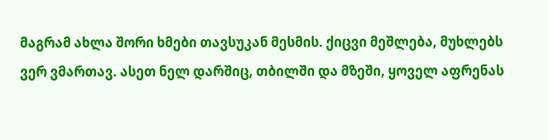მაგრამ ახლა შორი ხმები თავსუკან მესმის. ქიცვი მეშლება, მუხლებს ვერ ვმართავ. ასეთ ნელ დარშიც, თბილში და მზეში, ყოველ აფრენას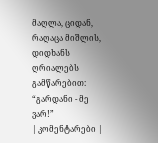მაღლა, ციდან, რაღაცა მიშლის, დიდხანს ღრიალებს გამწარებით: “გარდანი - მე ვარ!”
| კომენტარები |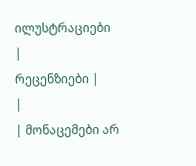ილუსტრაციები |
რეცენზიები |
|
| მონაცემები არ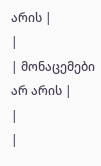არის |
|
| მონაცემები არ არის |
|
|